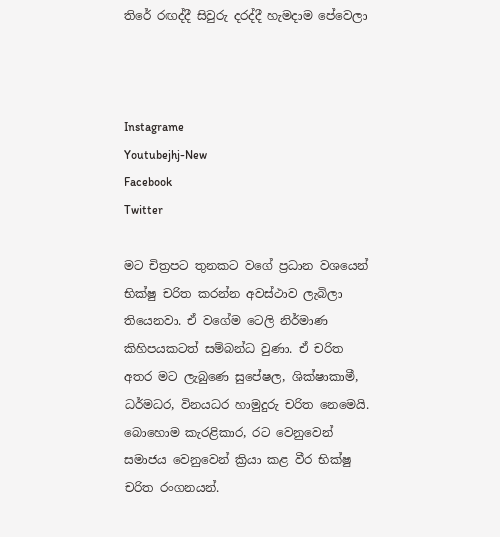තිරේ රඟද්දී සිවුරු දරද්දී හැමදාම පේවෙලා



Instagrame
Youtubejhj-New
Facebook
Twitter

මට චිත්‍රපට තුනකට වගේ ප්‍රධාන වශයෙන් භික්ෂු චරිත කරන්න අවස්ථාව ලැබිලා තියෙනවා. ඒ වගේම ටෙලි නිර්මාණ කිහිපයකටත් සම්බන්ධ වුණා. ඒ චරිත අතර මට ලැබුණෙ සුපේෂල, ශික්ෂාකාමී, ධර්මධර, විනයධර හාමුදුරු චරිත නෙමෙයි. බොහොම කැරළිකාර, රට වෙනුවෙන් සමාජය වෙනුවෙන් ක්‍රියා කළ වීර භික්ෂු චරිත රංගනයන්.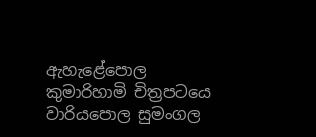ඇහැළේපොල කුමාරිහාමි චිත්‍රපටයෙ වාරියපොල සුමංගල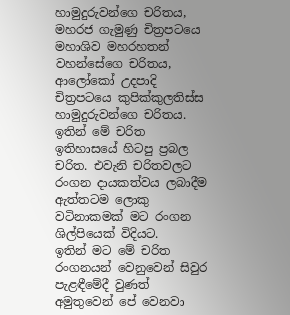හාමුදුරුවන්ගෙ චරිතය, මහරජ ගැමුණු චිත්‍රපටයෙ මහාශිව මහරහතන් වහන්සේගෙ චරිතය, ආලෝකෝ උදපාදි චිත්‍රපටයෙ කුපික්කුලතිස්ස හාමුදුරුවන්ගෙ චරිතය. ඉතින් මේ චරිත ඉතිහාසයේ හිටපු ප්‍රබල චරිත. එවැනි චරිතවලට රංගන දායකත්වය ලබාදීම ඇත්තටම ලොකු වටිනාකමක් මට රංගන ශිල්පියෙක් විදියට.
ඉතින් මට මේ චරිත රංගනයන් වෙනුවෙන් සිවුර පැළඳීමේදී වුණත් අමුතුවෙන් පේ වෙනවා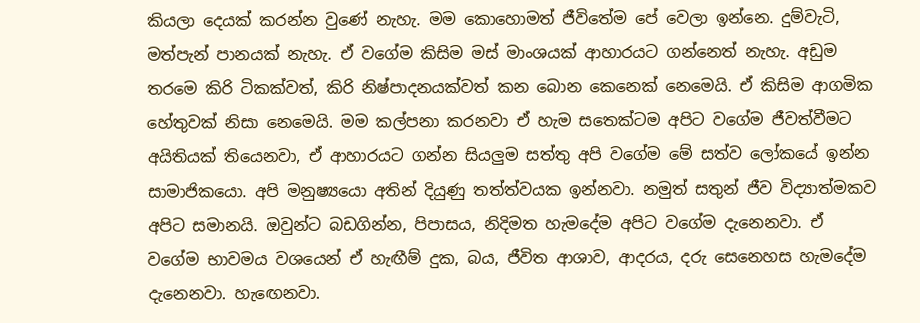කියලා දෙයක් කරන්න වුණේ නැහැ. මම කොහොමත් ජීවිතේම පේ වෙලා ඉන්නෙ. දුම්වැටි, මත්පැන් පානයක් නැහැ. ඒ වගේම කිසිම මස් මාංශයක් ආහාරයට ගන්නෙත් නැහැ. අඩුම තරමෙ කිරි ටිකක්වත්, කිරි නිෂ්පාදනයක්වත් කන බොන කෙනෙක් නෙමෙයි. ඒ කිසිම ආගමික හේතුවක් නිසා නෙමෙයි. මම කල්පනා කරනවා ඒ හැම සතෙක්ටම අපිට වගේම ජීවත්වීමට අයිතියක් තියෙනවා, ඒ ආහාරයට ගන්න සියලුම සත්තු අපි වගේම මේ සත්ව ලෝකයේ ඉන්න සාමාජිකයො. අපි මනුෂ්‍යයො අතින් දියුණු තත්ත්වයක ඉන්නවා. නමුත් සතුන් ජීව විද්‍යාත්මකව අපිට සමානයි. ඔවුන්ට බඩගින්න, පිපාසය, නිදිමත හැමදේම අපිට වගේම දැනෙනවා. ඒ වගේම භාවමය වශයෙන් ඒ හැඟීම් දුක, බය, ජීවිත ආශාව, ආදරය, දරු සෙනෙහස හැමදේම දැනෙනවා. හැඟෙනවා.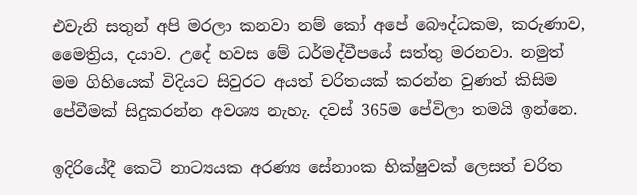එවැනි සතුන් අපි මරලා කනවා නම් කෝ අපේ බෞද්ධකම, කරුණාව, මෛත්‍රිය, දයාව. උදේ හවස මේ ධර්මද්වීපයේ සත්තු මරනවා. නමුත් මම ගිහියෙක් විදියට සිවුරට අයත් චරිතයක් කරන්න වුණත් කිසිම පේවීමක් සිදුකරන්න අවශ්‍ය නැහැ. දවස් 365ම පේවිලා තමයි ඉන්නෙ.

ඉදිරියේදී කෙටි නාට්‍යයක අරණ්‍ය සේනාංක භික්ෂුවක් ලෙසත් චරිත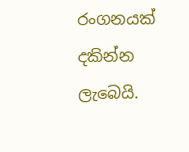රංගනයක් දකින්න ලැබෙයි.